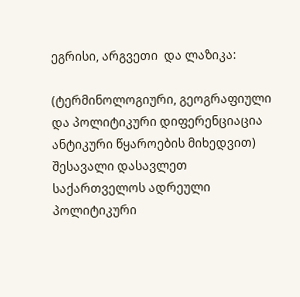ეგრისი, არგვეთი  და ლაზიკა:

(ტერმინოლოგიური, გეოგრაფიული და პოლიტიკური დიფერენციაცია ანტიკური წყაროების მიხედვით) შესავალი დასავლეთ საქართველოს ადრეული პოლიტიკური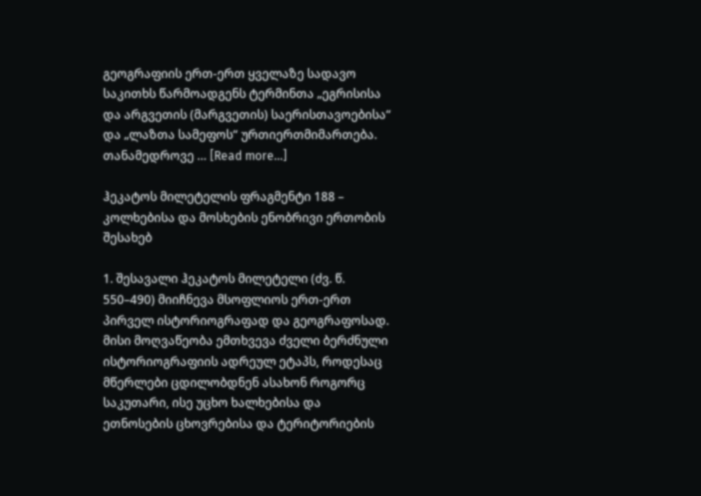გეოგრაფიის ერთ-ერთ ყველაზე სადავო საკითხს წარმოადგენს ტერმინთა „ეგრისისა და არგვეთის (მარგვეთის) საერისთავოებისა“ და „ლაზთა სამეფოს“ ურთიერთმიმართება.  თანამედროვე … [Read more...]

ჰეკატოს მილეტელის ფრაგმენტი 188 – კოლხებისა და მოსხების ენობრივი ერთობის შესახებ

1. შესავალი ჰეკატოს მილეტელი (ძვ. წ. 550–490) მიიჩნევა მსოფლიოს ერთ-ერთ პირველ ისტორიოგრაფად და გეოგრაფოსად. მისი მოღვაწეობა ემთხვევა ძველი ბერძნული ისტორიოგრაფიის ადრეულ ეტაპს, როდესაც მწერლები ცდილობდნენ ასახონ როგორც საკუთარი, ისე უცხო ხალხებისა და ეთნოსების ცხოვრებისა და ტერიტორიების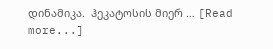დინამიკა.  ჰეკატოსის მიერ … [Read more...]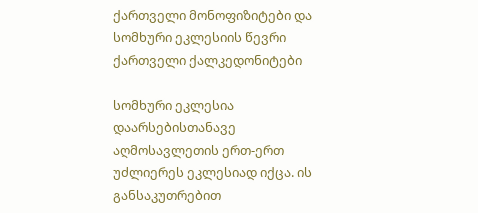ქართველი მონოფიზიტები და სომხური ეკლესიის წევრი ქართველი ქალკედონიტები

სომხური ეკლესია დაარსებისთანავე აღმოსავლეთის ერთ-ერთ უძლიერეს ეკლესიად იქცა. ის განსაკუთრებით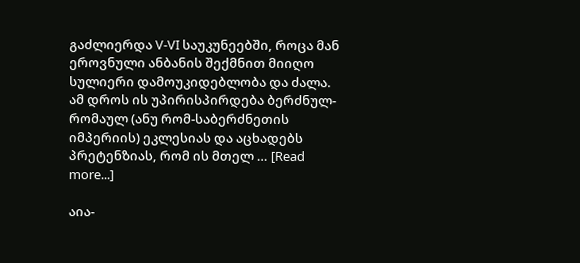გაძლიერდა V-VI საუკუნეებში, როცა მან ეროვნული ანბანის შექმნით მიიღო სულიერი დამოუკიდებლობა და ძალა. ამ დროს ის უპირისპირდება ბერძნულ-რომაულ (ანუ რომ-საბერძნეთის იმპერიის) ეკლესიას და აცხადებს პრეტენზიას, რომ ის მთელ … [Read more...]

აია-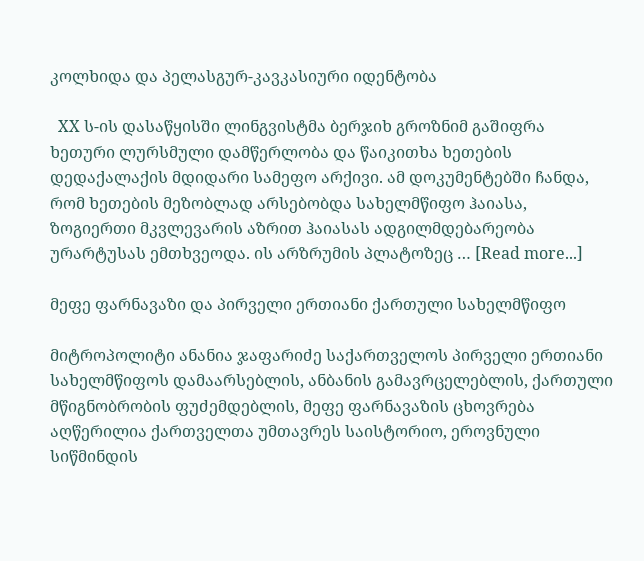კოლხიდა და პელასგურ-კავკასიური იდენტობა

  XX ს-ის დასაწყისში ლინგვისტმა ბერჯიხ გროზნიმ გაშიფრა ხეთური ლურსმული დამწერლობა და წაიკითხა ხეთების დედაქალაქის მდიდარი სამეფო არქივი. ამ დოკუმენტებში ჩანდა, რომ ხეთების მეზობლად არსებობდა სახელმწიფო ჰაიასა, ზოგიერთი მკვლევარის აზრით ჰაიასას ადგილმდებარეობა ურარტუსას ემთხვეოდა. ის არზრუმის პლატოზეც … [Read more...]

მეფე ფარნავაზი და პირველი ერთიანი ქართული სახელმწიფო

მიტროპოლიტი ანანია ჯაფარიძე საქართველოს პირველი ერთიანი სახელმწიფოს დამაარსებლის, ანბანის გამავრცელებლის, ქართული მწიგნობრობის ფუძემდებლის, მეფე ფარნავაზის ცხოვრება აღწერილია ქართველთა უმთავრეს საისტორიო, ეროვნული სიწმინდის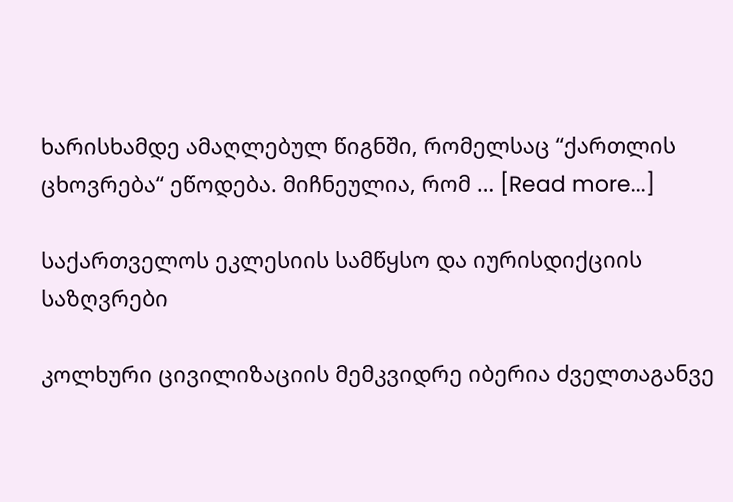ხარისხამდე ამაღლებულ წიგნში, რომელსაც “ქართლის ცხოვრება“ ეწოდება. მიჩნეულია, რომ … [Read more...]

საქართველოს ეკლესიის სამწყსო და იურისდიქციის საზღვრები

კოლხური ცივილიზაციის მემკვიდრე იბერია ძველთაგანვე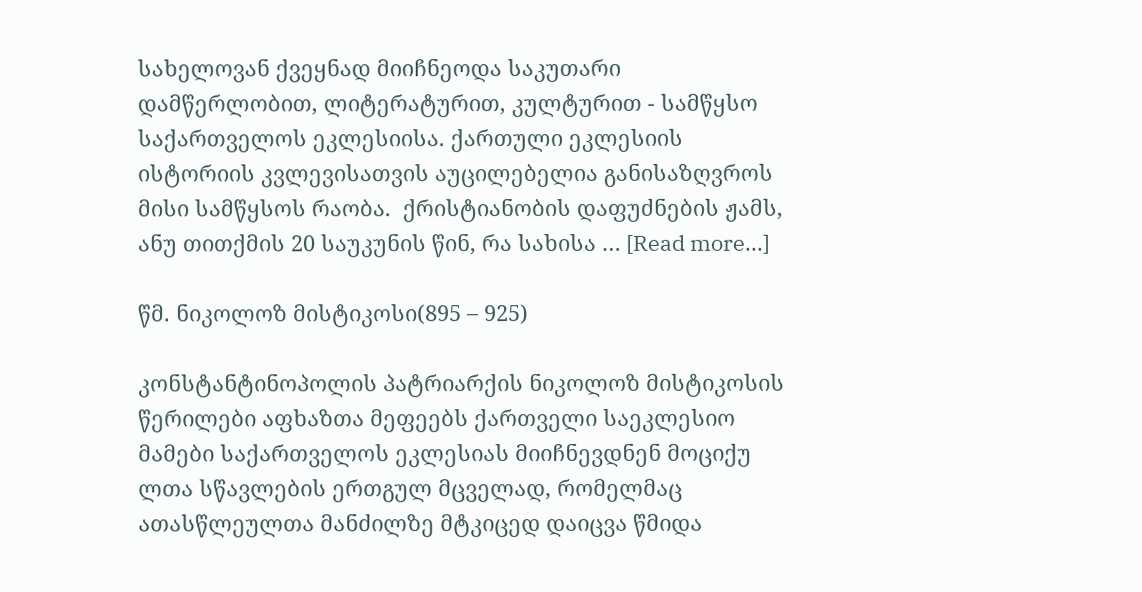სახელოვან ქვეყნად მიიჩნეოდა საკუთარი დამწერლობით, ლიტერატურით, კულტურით - სამწყსო საქართველოს ეკლესიისა. ქართული ეკლესიის ისტორიის კვლევისათვის აუცილებელია განისაზღვროს მისი სამწყსოს რაობა.  ქრისტიანობის დაფუძნების ჟამს, ანუ თითქმის 20 საუკუნის წინ, რა სახისა … [Read more...]

წმ. ნიკოლოზ მისტიკოსი(895 – 925)

კონსტანტინოპოლის პატრიარქის ნიკოლოზ მისტიკოსის წერილები აფხაზთა მეფეებს ქართველი საეკლესიო მამები საქართველოს ეკლესიას მიიჩნევდნენ მოციქუ ლთა სწავლების ერთგულ მცველად, რომელმაც ათასწლეულთა მანძილზე მტკიცედ დაიცვა წმიდა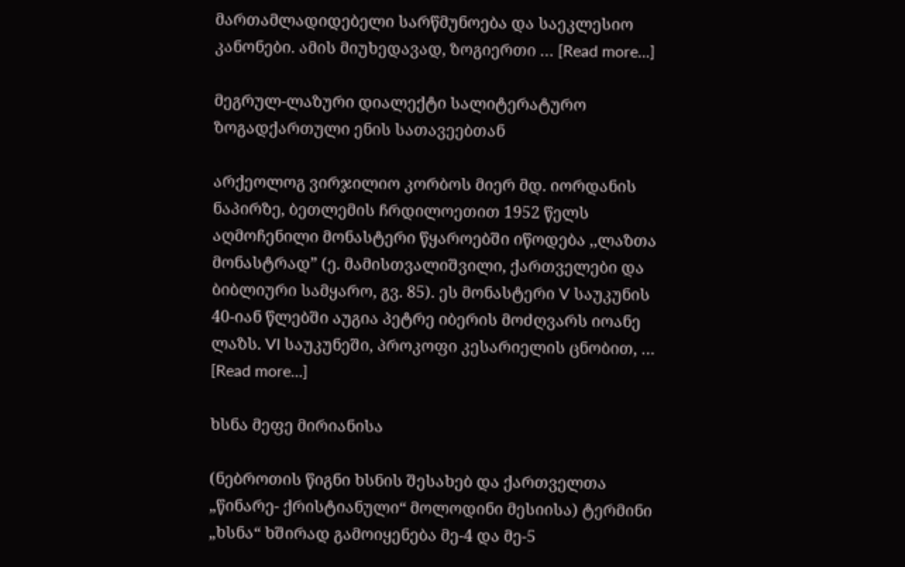მართამლადიდებელი სარწმუნოება და საეკლესიო კანონები. ამის მიუხედავად, ზოგიერთი … [Read more...]

მეგრულ-ლაზური დიალექტი სალიტერატურო ზოგადქართული ენის სათავეებთან

არქეოლოგ ვირჯილიო კორბოს მიერ მდ. იორდანის ნაპირზე, ბეთლემის ჩრდილოეთით 1952 წელს აღმოჩენილი მონასტერი წყაროებში იწოდება ,,ლაზთა მონასტრად” (ე. მამისთვალიშვილი, ქართველები და ბიბლიური სამყარო, გვ. 85). ეს მონასტერი V საუკუნის 40-იან წლებში აუგია პეტრე იბერის მოძღვარს იოანე ლაზს. VI საუკუნეში, პროკოფი კესარიელის ცნობით, … [Read more...]

ხსნა მეფე მირიანისა

(ნებროთის წიგნი ხსნის შესახებ და ქართველთა „წინარე- ქრისტიანული“ მოლოდინი მესიისა) ტერმინი „ხსნა“ ხშირად გამოიყენება მე-4 და მე-5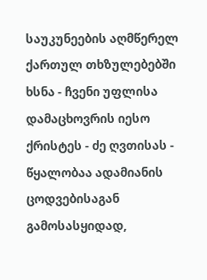საუკუნეების აღმწერელ ქართულ თხზულებებში ხსნა - ჩვენი უფლისა დამაცხოვრის იესო ქრისტეს - ძე ღვთისას - წყალობაა ადამიანის ცოდვებისაგან გამოსასყიდად,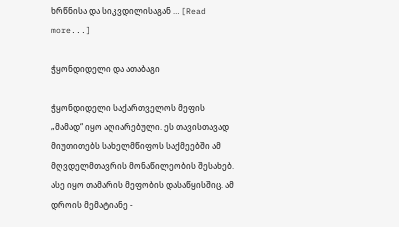ხრწნისა და სიკვდილისაგან … [Read more...]

ჭყონდიდელი და ათაბაგი

ჭყონდიდელი საქართველოს მეფის „მამად“ იყო აღიარებული. ეს თავისთავად მიუთითებს სახელმწიფოს საქმეებში ამ მღვდელმთავრის მონაწილეობის შესახებ. ასე იყო თამარის მეფობის დასაწყისშიც. ამ დროის მემატიანე -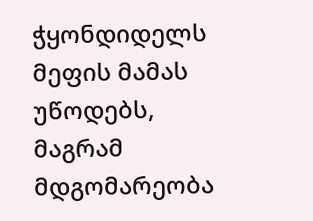ჭყონდიდელს მეფის მამას უწოდებს, მაგრამ მდგომარეობა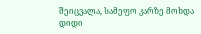შეიცვალა, სამეფო კარზე მოხდა დიდი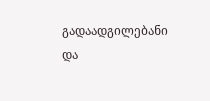გადაადგილებანი და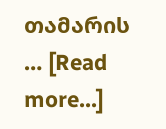თამარის … [Read more...]